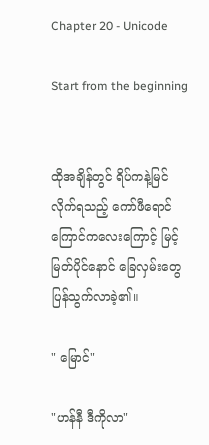Chapter 20 - Unicode

Start from the beginning


ထိုအချိန်တွင် ရိပ်ကနဲ့မြင်လိုက်ရသည့် ကော်ဖီရောင်ကြောင်ကလေးကြောင့် မြင့်မြတ်ပိုင်နောင် ခြေလှမ်းတွေပြန်သွက်လာခဲ့၏။

" မြောင်"

"ဟန်နီ ဒီကိုလာ"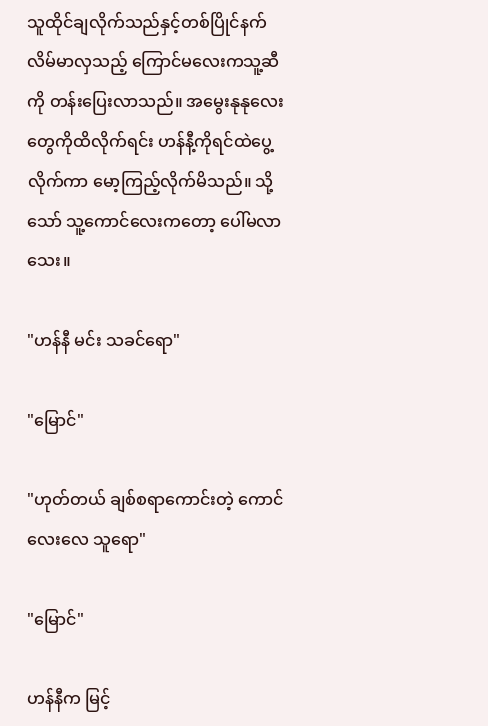သူထိုင်ချလိုက်သည်နှင့်တစ်ပြိုင်နက် လိမ်မာလှသည့် ကြောင်မလေးကသူ့ဆီကို တန်းပြေးလာသည်။ အမွေးနုနုလေးတွေကိုထိလိုက်ရင်း ဟန်နီ့ကိုရင်ထဲပွေ့လိုက်ကာ မော့ကြည့်လိုက်မိသည်။ သို့သော် သူ့ကောင်လေးကတော့ ပေါ်မလာသေး။

"ဟန်နီ မင်း သခင်ရော"

"မြောင်"

"ဟုတ်တယ် ချစ်စရာကောင်းတဲ့ ကောင်လေးလေ သူရော"

"မြောင်"

ဟန်နီက မြင့်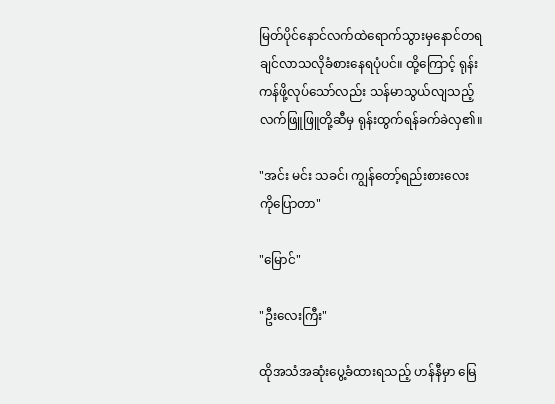မြတ်ပိုင်နောင်လက်ထဲရောက်သွားမှနောင်တရချင်လာသလိုခံစားနေရပုံပင်။ ထို့ကြောင့် ရုန်းကန်ဖို့လုပ်သော်လည်း သန်မာသွယ်လျသည့် လက်ဖြူဖြူတို့ဆီမှ ရုန်းထွက်ရန်ခက်ခဲလှ၏။

"အင်း မင်း သခင်၊ ကျွန်တော့်ရည်းစားလေးကိုပြောတာ"

"မြောင်"

"ဦးလေးကြီး"

ထိုအသံအဆုံးပွေ့ခံထားရသည့် ဟန်နီမှာ မြေ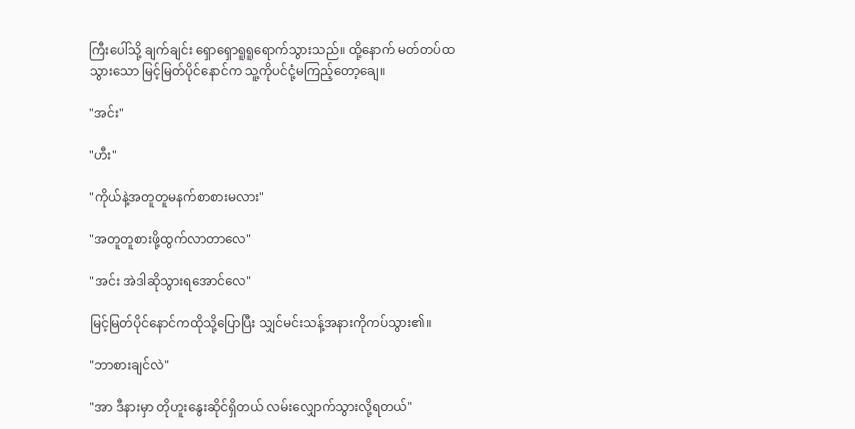ကြီးပေါ်သို့ ချက်ချင်း ရှောရှောရူရူရောက်သွားသည်။ ထို့နောက် မတ်တပ်ထသွားသော မြင့်မြတ်ပိုင်နောင်က သူ့ကိုပင်ငုံ့မကြည့်တော့ချေ။

"အင်း"

"ဟီး"

"ကိုယ်နဲ့အတူတူမနက်စာစားမလား"

"အတူတူစားဖို့ထွက်လာတာလေ"

"အင်း အဲဒါဆိုသွားရအောင်လေ"

မြင့်မြတ်ပိုင်နောင်ကထိုသို့ပြောပြီး သျှင်မင်းသန့်အနားကိုကပ်သွား၏။

"ဘာစားချင်လဲ"

"အာ ဒီနားမှာ တိုဟူးနွေးဆိုင်ရှိတယ် လမ်းလျှောက်သွားလို့ရတယ်"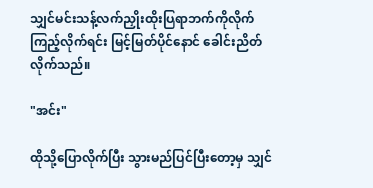သျှင်မင်းသန့်လက်ညှိုးထိုးပြရာဘက်ကိုလိုက်ကြည့်လိုက်ရင်း မြင့်မြတ်ပိုင်နောင် ခေါင်းညိတ်လိုက်သည်။

"အင်း"

ထိုသို့ပြောလိုက်ပြီး သွားမည်ပြင်ပြီးတော့မှ သျှင်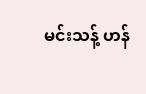မင်းသန့် ဟန်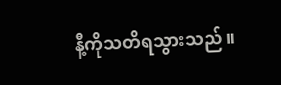နီ့ကိုသတိရသွားသည်။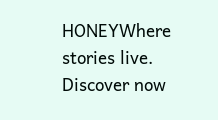HONEYWhere stories live. Discover now